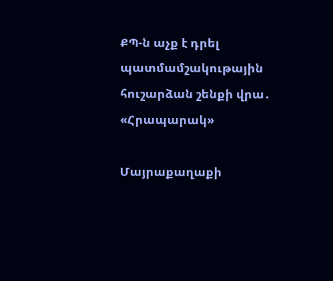ՔՊ-ն աչք է դրել պատմամշակութային հուշարձան շենքի վրա․ «Հրապարակ»

Մայրաքաղաքի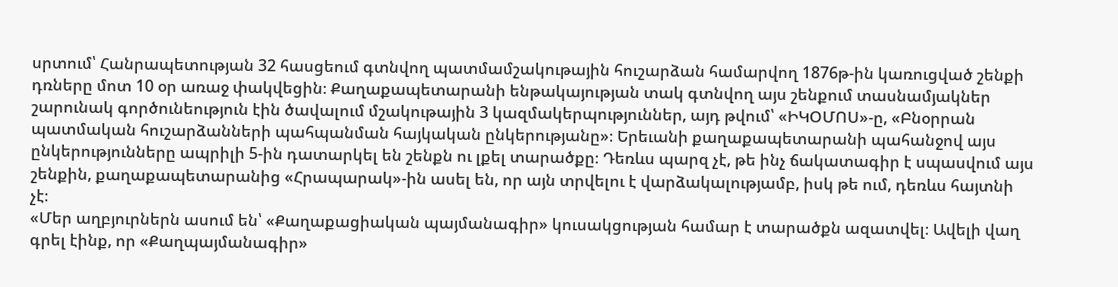սրտում՝ Հանրապետության 32 հասցեում գտնվող պատմամշակութային հուշարձան համարվող 1876թ-ին կառուցված շենքի դռները մոտ 10 օր առաջ փակվեցին։ Քաղաքապետարանի ենթակայության տակ գտնվող այս շենքում տասնամյակներ շարունակ գործունեություն էին ծավալում մշակութային 3 կազմակերպություններ, այդ թվում՝ «ԻԿՕՄՈՍ»-ը, «Բնօրրան պատմական հուշարձանների պահպանման հայկական ընկերությանը»։ Երեւանի քաղաքապետարանի պահանջով այս ընկերությունները ապրիլի 5-ին դատարկել են շենքն ու լքել տարածքը։ Դեռևս պարզ չէ, թե ինչ ճակատագիր է սպասվում այս շենքին, քաղաքապետարանից «Հրապարակ»-ին ասել են, որ այն տրվելու է վարձակալությամբ, իսկ թե ում, դեռևս հայտնի չէ։
«Մեր աղբյուրներն ասում են՝ «Քաղաքացիական պայմանագիր» կուսակցության համար է տարածքն ազատվել։ Ավելի վաղ գրել էինք, որ «Քաղպայմանագիր»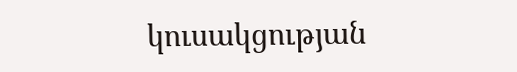կուսակցության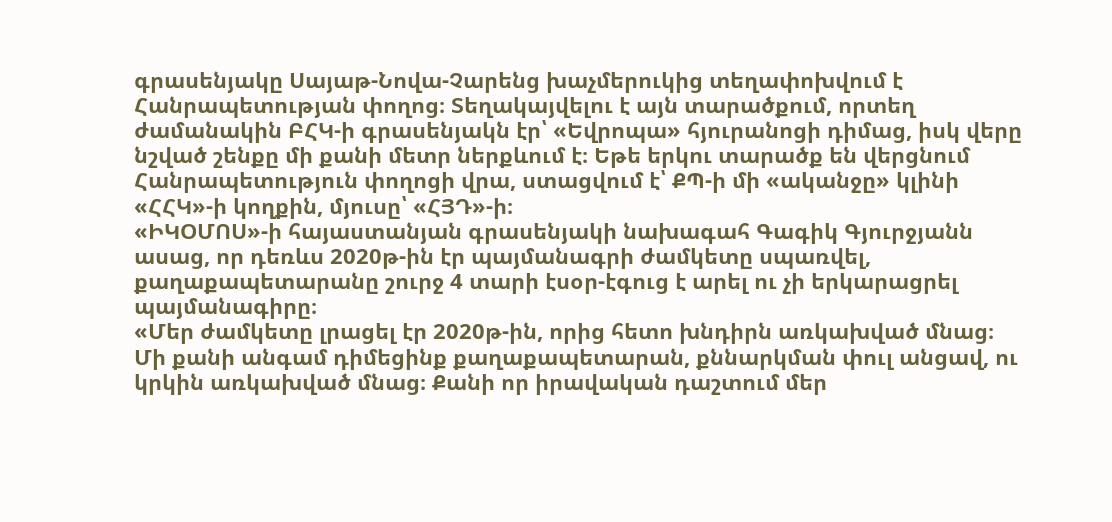գրասենյակը Սայաթ-Նովա-Չարենց խաչմերուկից տեղափոխվում է Հանրապետության փողոց։ Տեղակայվելու է այն տարածքում, որտեղ ժամանակին ԲՀԿ-ի գրասենյակն էր՝ «Եվրոպա» հյուրանոցի դիմաց, իսկ վերը նշված շենքը մի քանի մետր ներքևում է։ Եթե երկու տարածք են վերցնում Հանրապետություն փողոցի վրա, ստացվում է՝ ՔՊ-ի մի «ականջը» կլինի «ՀՀԿ»-ի կողքին, մյուսը՝ «ՀՅԴ»-ի։
«ԻԿՕՄՈՍ»-ի հայաստանյան գրասենյակի նախագահ Գագիկ Գյուրջյանն ասաց, որ դեռևս 2020թ-ին էր պայմանագրի ժամկետը սպառվել, քաղաքապետարանը շուրջ 4 տարի էսօր-էգուց է արել ու չի երկարացրել պայմանագիրը։
«Մեր ժամկետը լրացել էր 2020թ-ին, որից հետո խնդիրն առկախված մնաց։ Մի քանի անգամ դիմեցինք քաղաքապետարան, քննարկման փուլ անցավ, ու կրկին առկախված մնաց։ Քանի որ իրավական դաշտում մեր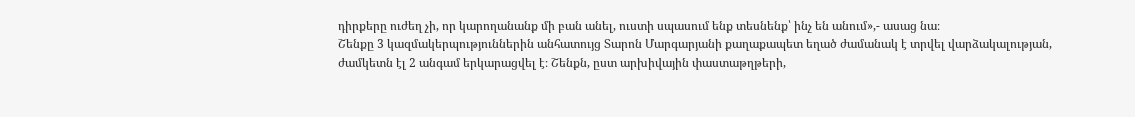դիրքերը ուժեղ չի, որ կարողանանք մի բան անել, ուստի սպասում ենք տեսնենք՝ ինչ են անում»,- ասաց նա։
Շենքը 3 կազմակերպություններին անհատույց Տարոն Մարգարյանի քաղաքապետ եղած ժամանակ է տրվել վարձակալության, ժամկետն էլ 2 անգամ երկարացվել է։ Շենքն, ըստ արխիվային փաստաթղթերի,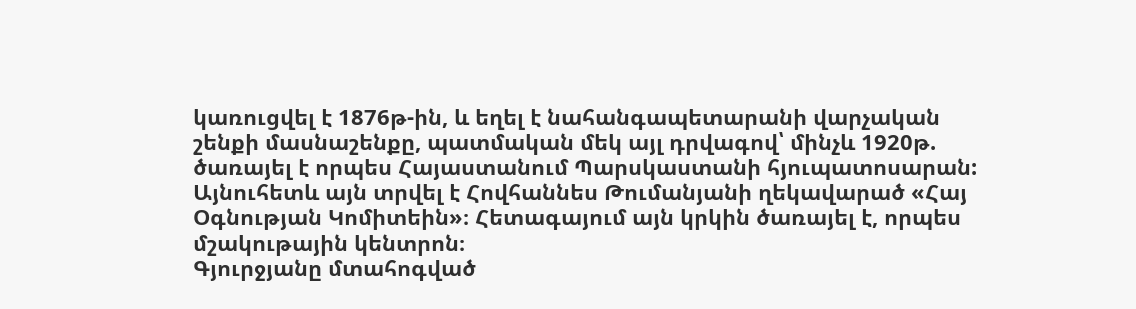կառուցվել է 1876թ-ին, և եղել է նահանգապետարանի վարչական շենքի մասնաշենքը, պատմական մեկ այլ դրվագով՝ մինչև 1920թ. ծառայել է որպես Հայաստանում Պարսկաստանի հյուպատոսարան: Այնուհետև այն տրվել է Հովհաննես Թումանյանի ղեկավարած «Հայ Օգնության Կոմիտեին»։ Հետագայում այն կրկին ծառայել է, որպես մշակութային կենտրոն։
Գյուրջյանը մտահոգված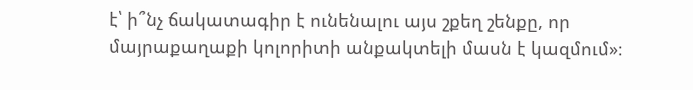է՝ ի՞նչ ճակատագիր է ունենալու այս շքեղ շենքը, որ մայրաքաղաքի կոլորիտի անքակտելի մասն է կազմում»։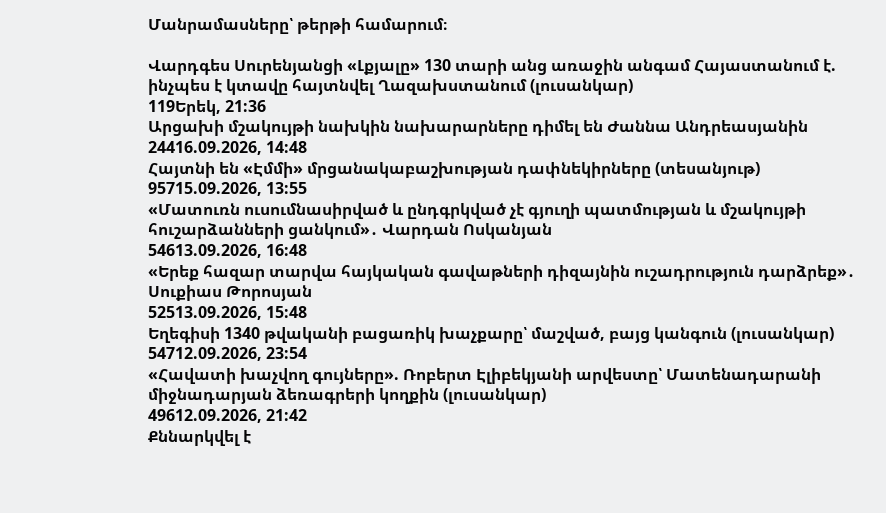Մանրամասները՝ թերթի համարում։

Վարդգես Սուրենյանցի «Լքյալը» 130 տարի անց առաջին անգամ Հայաստանում է. ինչպես է կտավը հայտնվել Ղազախստանում (լուսանկար)
119Երեկ, 21:36
Արցախի մշակույթի նախկին նախարարները դիմել են Ժաննա Անդրեասյանին
24416.09.2026, 14:48
Հայտնի են «Էմմի» մրցանակաբաշխության դափնեկիրները (տեսանյութ)
95715.09.2026, 13:55
«Մատուռն ուսումնասիրված և ընդգրկված չէ գյուղի պատմության և մշակույթի հուշարձանների ցանկում»․ Վարդան Ոսկանյան
54613.09.2026, 16:48
«Երեք հազար տարվա հայկական գավաթների դիզայնին ուշադրություն դարձրեք»․ Սուքիաս Թորոսյան
52513.09.2026, 15:48
Եղեգիսի 1340 թվականի բացառիկ խաչքարը՝ մաշված, բայց կանգուն (լուսանկար)
54712.09.2026, 23:54
«Հավատի խաչվող գույները». Ռոբերտ Էլիբեկյանի արվեստը՝ Մատենադարանի միջնադարյան ձեռագրերի կողքին (լուսանկար)
49612.09.2026, 21:42
Քննարկվել է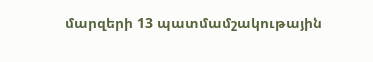մարզերի 13 պատմամշակութային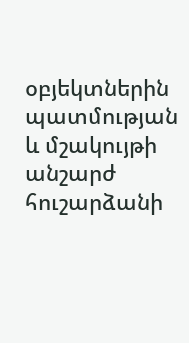օբյեկտներին պատմության և մշակույթի անշարժ հուշարձանի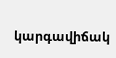կարգավիճակ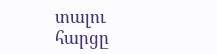տալու հարցը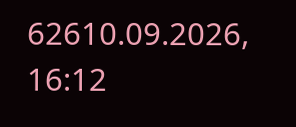62610.09.2026, 16:12